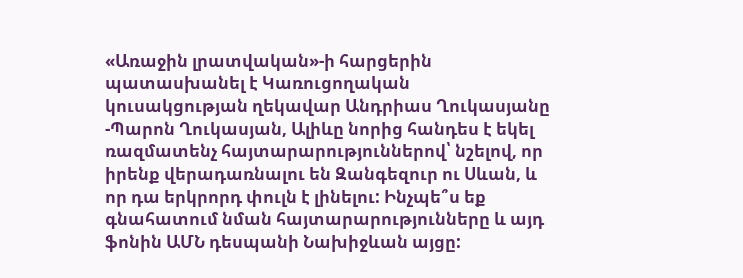«Առաջին լրատվական»-ի հարցերին պատասխանել է Կառուցողական կուսակցության ղեկավար Անդրիաս Ղուկասյանը
-Պարոն Ղուկասյան, Ալիևը նորից հանդես է եկել ռազմատենչ հայտարարություններով՝ նշելով, որ իրենք վերադառնալու են Զանգեզուր ու Սևան, և որ դա երկրորդ փուլն է լինելու: Ինչպե՞ս եք գնահատում նման հայտարարությունները և այդ ֆոնին ԱՄՆ դեսպանի Նախիջևան այցը: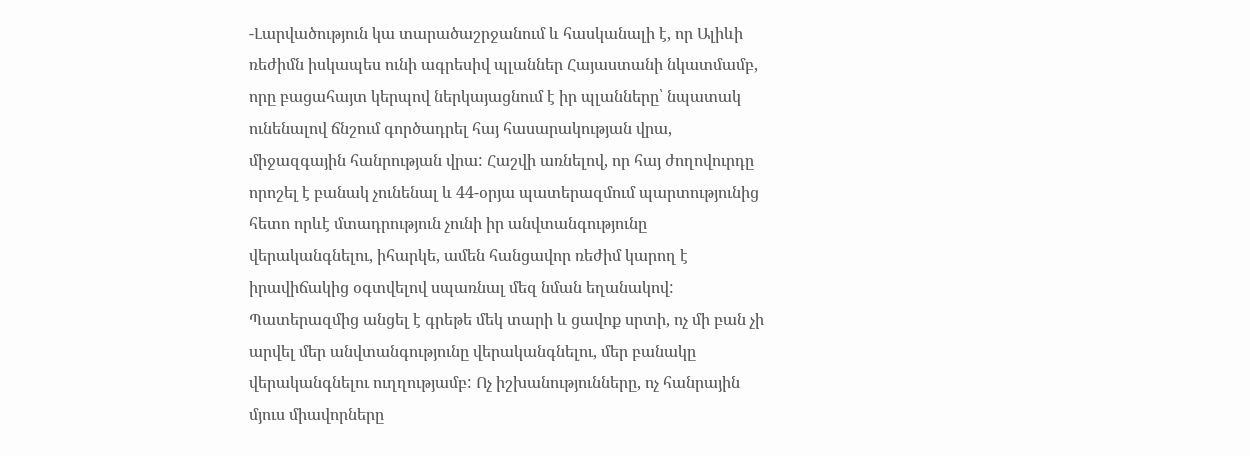-Լարվածություն կա տարածաշրջանում և հասկանալի է, որ Ալիևի ռեժիմն իսկապես ունի ագրեսիվ պլաններ Հայաստանի նկատմամբ, որը բացահայտ կերպով ներկայացնում է իր պլանները՝ նպատակ ունենալով ճնշում գործադրել հայ հասարակության վրա, միջազգային հանրության վրա: Հաշվի առնելով, որ հայ ժողովուրդը որոշել է բանակ չունենալ և 44-օրյա պատերազմում պարտությունից հետո որևէ մտադրություն չունի իր անվտանգությունը վերականգնելու, իհարկե, ամեն հանցավոր ռեժիմ կարող է իրավիճակից օգտվելով սպառնալ մեզ նման եղանակով: Պատերազմից անցել է գրեթե մեկ տարի և ցավոք սրտի, ոչ մի բան չի արվել մեր անվտանգությունը վերականգնելու, մեր բանակը վերականգնելու ուղղությամբ: Ոչ իշխանությունները, ոչ հանրային մյուս միավորները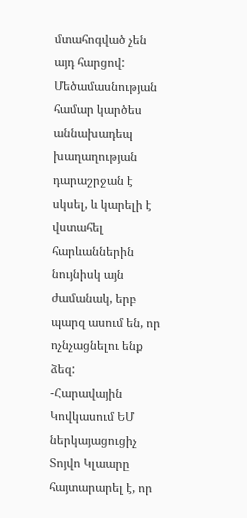մտահոգված չեն այդ հարցով: Մեծամասնության համար կարծես աննախադեպ խաղաղության դարաշրջան է սկսել, և կարելի է վստահել հարևաններին նույնիսկ այն ժամանակ, երբ պարզ ասում են, որ ոչնչացնելու ենք ձեզ:
-Հարավային Կովկասում ԵՄ ներկայացուցիչ Տոյվո Կլաարը հայտարարել է, որ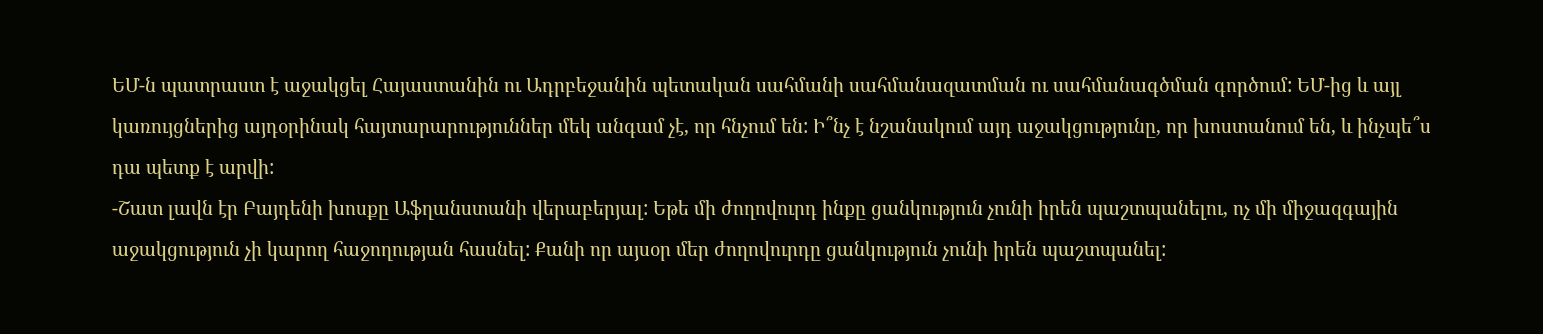ԵՄ-ն պատրաստ է աջակցել Հայաստանին ու Ադրբեջանին պետական սահմանի սահմանազատման ու սահմանագծման գործում: ԵՄ-ից և այլ կառույցներից այդօրինակ հայտարարություններ մեկ անգամ չէ, որ հնչում են: Ի՞նչ է նշանակում այդ աջակցությունը, որ խոստանում են, և ինչպե՞ս դա պետք է արվի:
-Շատ լավն էր Բայդենի խոսքը Աֆղանստանի վերաբերյալ: Եթե մի ժողովուրդ ինքը ցանկություն չունի իրեն պաշտպանելու, ոչ մի միջազգային աջակցություն չի կարող հաջողության հասնել: Քանի որ այսօր մեր ժողովուրդը ցանկություն չունի իրեն պաշտպանել: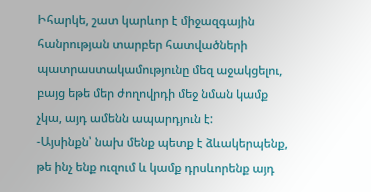Իհարկե, շատ կարևոր է միջազգային հանրության տարբեր հատվածների պատրաստակամությունը մեզ աջակցելու, բայց եթե մեր ժողովրդի մեջ նման կամք չկա, այդ ամենն ապարդյուն է:
-Այսինքն՝ նախ մենք պետք է ձևակերպենք, թե ինչ ենք ուզում և կամք դրսևորենք այդ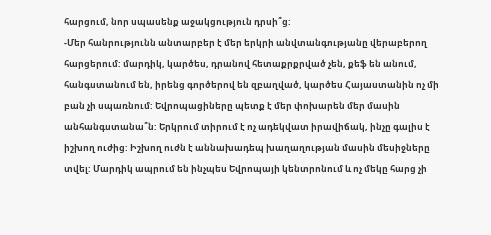հարցում, նոր սպասենք աջակցություն դրսի՞ց:
-Մեր հանրությունն անտարբեր է մեր երկրի անվտանգությանը վերաբերող հարցերում: մարդիկ, կարծես, դրանով հետաքրքրված չեն, քեֆ են անում, հանգստանում են, իրենց գործերով են զբաղված, կարծես Հայաստանին ոչ մի բան չի սպառնում: Եվրոպացիները պետք է մեր փոխարեն մեր մասին անհանգստանա՞ն: Երկրում տիրում է ոչ ադեկվատ իրավիճակ, ինչը գալիս է իշխող ուժից: Իշխող ուժն է աննախադեպ խաղաղության մասին մեսիջները տվել: Մարդիկ ապրում են ինչպես Եվրոպայի կենտրոնում և ոչ մեկը հարց չի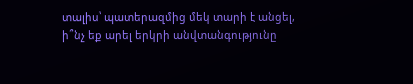տալիս՝ պատերազմից մեկ տարի է անցել, ի՞նչ եք արել երկրի անվտանգությունը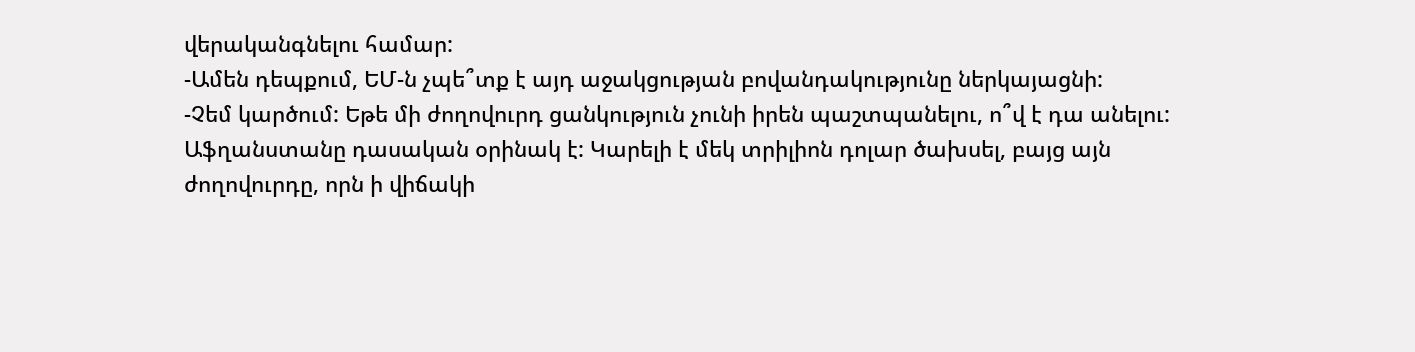վերականգնելու համար:
-Ամեն դեպքում, ԵՄ-ն չպե՞տք է այդ աջակցության բովանդակությունը ներկայացնի:
-Չեմ կարծում: Եթե մի ժողովուրդ ցանկություն չունի իրեն պաշտպանելու, ո՞վ է դա անելու: Աֆղանստանը դասական օրինակ է: Կարելի է մեկ տրիլիոն դոլար ծախսել, բայց այն ժողովուրդը, որն ի վիճակի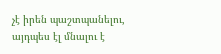չէ իրեն պաշտպանելու, այդպես էլ մնալու է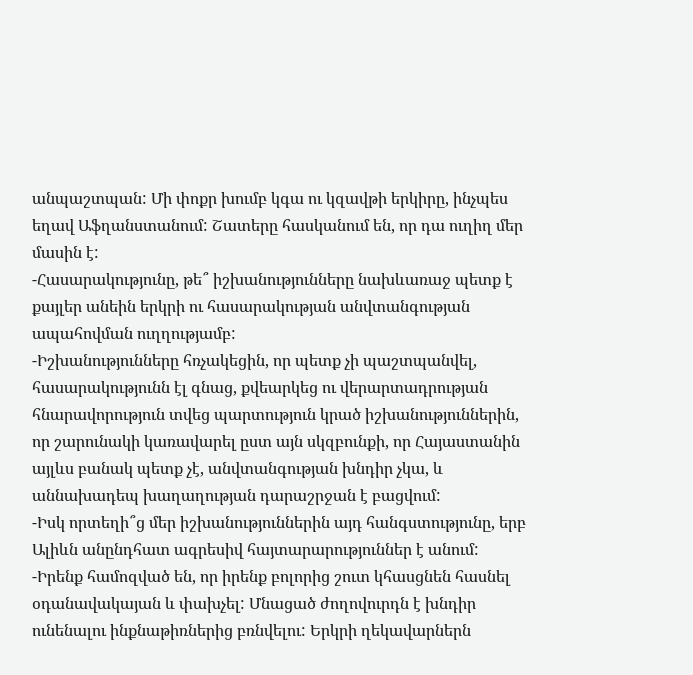անպաշտպան: Մի փոքր խումբ կգա ու կզավթի երկիրը, ինչպես եղավ Աֆղանստանում: Շատերը հասկանում են, որ դա ուղիղ մեր մասին է:
-Հասարակությունը, թե՞ իշխանությունները նախևառաջ պետք է քայլեր անեին երկրի ու հասարակության անվտանգության ապահովման ուղղությամբ:
-Իշխանությունները հռչակեցին, որ պետք չի պաշտպանվել, հասարակությունն էլ գնաց, քվեարկեց ու վերարտադրության հնարավորություն տվեց պարտություն կրած իշխանություններին, որ շարունակի կառավարել ըստ այն սկզբունքի, որ Հայաստանին այլևս բանակ պետք չէ, անվտանգության խնդիր չկա, և աննախադեպ խաղաղության դարաշրջան է բացվում:
-Իսկ որտեղի՞ց մեր իշխանություններին այդ հանգստությունը, երբ Ալիևն անընդհատ ագրեսիվ հայտարարություններ է անում:
-Իրենք համոզված են, որ իրենք բոլորից շուտ կհասցնեն հասնել օդանավակայան և փախչել: Մնացած ժողովուրդն է խնդիր ունենալու ինքնաթիռներից բռնվելու: Երկրի ղեկավարներն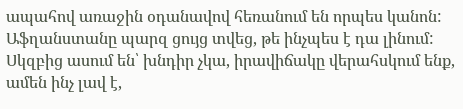ապահով առաջին օդանավով հեռանում են որպես կանոն: Աֆղանստանը պարզ ցույց տվեց, թե ինչպես է դա լինում: Սկզբից ասում են՝ խնդիր չկա, իրավիճակը վերահսկում ենք, ամեն ինչ լավ է,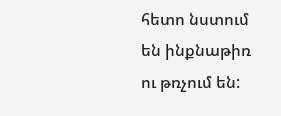հետո նստում են ինքնաթիռ ու թռչում են: